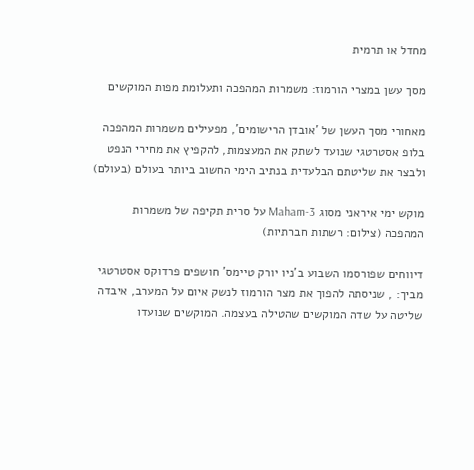מחדל או תרמית

מסך עשן במצרי הורמוז: משמרות המהפכה ותעלומת מפות המוקשים

מאחורי מסך העשן של 'אובדן הרישומים', מפעילים משמרות המהפכה בלופ אסטרטגי שנועד לשתק את המעצמות, להקפיץ את מחירי הנפט ולבצר את שליטתם הבלעדית בנתיב הימי החשוב ביותר בעולם (בעולם)

מוקש ימי איראני מסוג Maham-3 על סרית תקיפה של משמרות המהפכה (צילום: רשתות חברתיות)

דיווחים שפורסמו השבוע ב'ניו יורק טיימס' חושפים פרדוקס אסטרטגי מביך: , שניסתה להפוך את מצר הורמוז לנשק איום על המערב, איבדה שליטה על שדה המוקשים שהטילה בעצמה. המוקשים שנועדו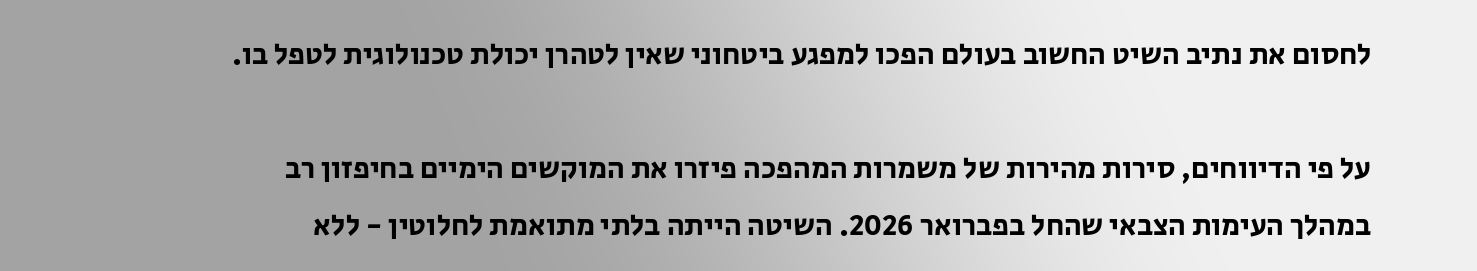לחסום את נתיב השיט החשוב בעולם הפכו למפגע ביטחוני שאין לטהרן יכולת טכנולוגית לטפל בו.

על פי הדיווחים, סירות מהירות של משמרות המהפכה פיזרו את המוקשים הימיים בחיפזון רב במהלך העימות הצבאי שהחל בפברואר 2026. השיטה הייתה בלתי מתואמת לחלוטין - ללא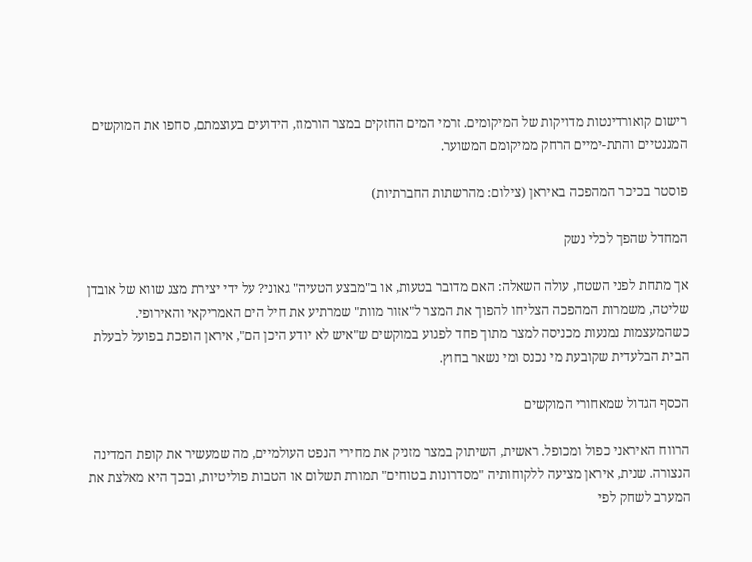רישום קואורדינטות מדויקות של המיקומים. זרמי המים החזקים במצר הורמוז, הידועים בעוצמתם, סחפו את המוקשים המגנטיים והתת-ימיים הרחק ממיקומם המשוער.

פוסטר בכיכר המהפכה באיראן (צילום: מהרשתות החברתיות)

המחדל שהפך לכלי נשק

אך מתחת לפני השטח, עולה השאלה: האם מדובר בטעות, או ב"מבצע הטעיה" גאוני? על ידי יצירת מצג שווא של אובדן שליטה, משמרות המהפכה הצליחו להפוך את המצר ל"אזור מוות" שמרתיע את חיל הים האמריקאי והאירופי. כשהמעצמות נמנעות מכניסה למצר מתוך פחד לפגוע במוקשים ש"איש לא יודע היכן הם", איראן הופכת בפועל לבעלת הבית הבלעדית שקובעת מי נכנס ומי נשאר בחוץ.

הכסף הגדול שמאחורי המוקשים

הרווח האיראני כפול ומכופל. ראשית, השיתוק במצר מזניק את מחירי הנפט העולמיים, מה שמעשיר את קופת המדינה הנצורה. שנית, איראן מציעה ללקוחותיה "מסדרונות בטוחים" תמורת תשלום או הטבות פוליטיות, ובכך היא מאלצת את המערב לשחק לפי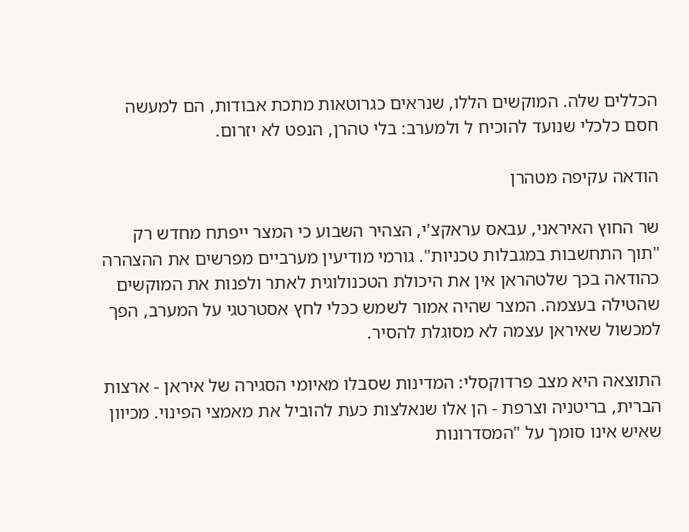הכללים שלה. המוקשים הללו, שנראים כגרוטאות מתכת אבודות, הם למעשה חסם כלכלי שנועד להוכיח ל ולמערב: בלי טהרן, הנפט לא יזרום.

הודאה עקיפה מטהרן

שר החוץ האיראני, עבאס עראקצ'י, הצהיר השבוע כי המצר ייפתח מחדש רק "תוך התחשבות במגבלות טכניות". גורמי מודיעין מערביים מפרשים את ההצהרה כהודאה בכך שלטהראן אין את היכולת הטכנולוגית לאתר ולפנות את המוקשים שהטילה בעצמה. המצר שהיה אמור לשמש ככלי לחץ אסטרטגי על המערב, הפך למכשול שאיראן עצמה לא מסוגלת להסיר.

התוצאה היא מצב פרדוקסלי: המדינות שסבלו מאיומי הסגירה של איראן - ארצות הברית, בריטניה וצרפת - הן אלו שנאלצות כעת להוביל את מאמצי הפינוי. מכיוון שאיש אינו סומך על "המסדרונות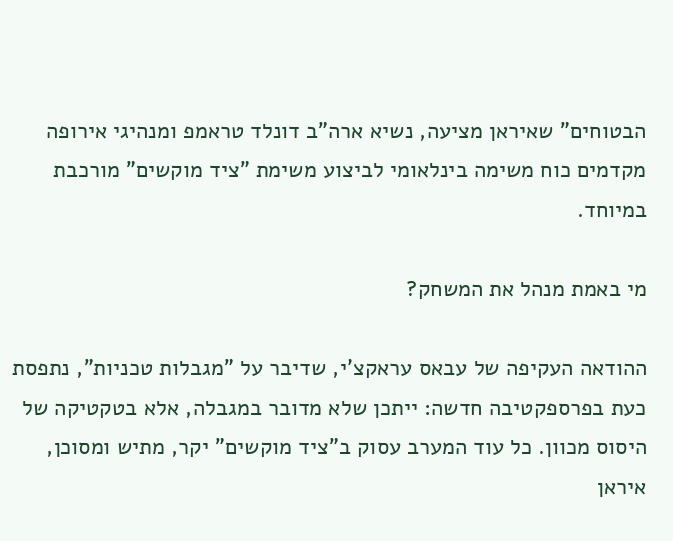הבטוחים" שאיראן מציעה, נשיא ארה"ב דונלד טראמפ ומנהיגי אירופה מקדמים כוח משימה בינלאומי לביצוע משימת "ציד מוקשים" מורכבת במיוחד.

מי באמת מנהל את המשחק?

ההודאה העקיפה של עבאס עראקצ'י, שדיבר על "מגבלות טכניות", נתפסת כעת בפרספקטיבה חדשה: ייתכן שלא מדובר במגבלה, אלא בטקטיקה של היסוס מכוון. כל עוד המערב עסוק ב"ציד מוקשים" יקר, מתיש ומסוכן, איראן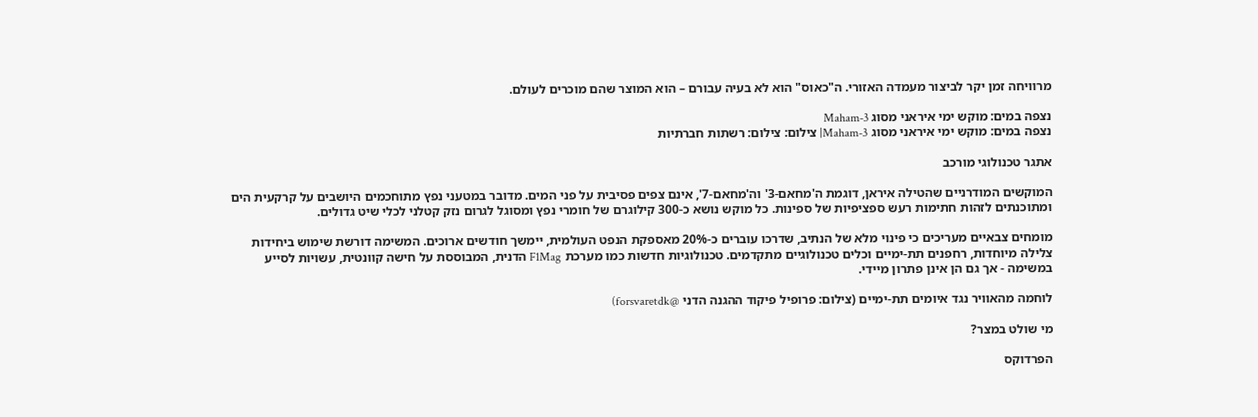מרוויחה זמן יקר לביצור מעמדה האזורי. ה"כאוס" הוא לא בעיה עבורם – הוא המוצר שהם מוכרים לעולם.

נצפה במים: מוקש ימי איראני מסוג Maham-3
נצפה במים: מוקש ימי איראני מסוג Maham-3| צילום: צילום: רשתות חברתיות

אתגר טכנולוגי מורכב

המוקשים המודרניים שהטילה איראן, דוגמת ה'מחאם-3' וה'מחאם-7', אינם צפים פסיבית על פני המים. מדובר במטעני נפץ מתוחכמים היושבים על קרקעית הים ומתוכנתים לזהות חתימות רעש ספציפיות של ספינות. כל מוקש נושא כ-300 קילוגרם של חומרי נפץ ומסוגל לגרום נזק קטלני לכלי שיט גדולים.

מומחים צבאיים מעריכים כי פינוי מלא של הנתיב, שדרכו עוברים כ-20% מאספקת הנפט העולמית, יימשך חודשים ארוכים. המשימה דורשת שימוש ביחידות צלילה מיוחדות, רחפנים תת-ימיים וכלים טכנולוגיים מתקדמים. טכנולוגיות חדשות כמו מערכת F1Mag הדנית, המבוססת על חישה קוונטית, עשויות לסייע במשימה - אך גם הן אינן פתרון מיידי.

לוחמה מהאוויר נגד איומים תת-ימיים (צילום: פרופיל פיקוד ההגנה הדני @forsvaretdk)

מי שולט במצר?

הפרדוקס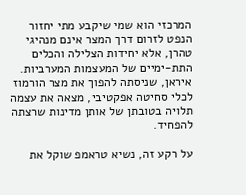המרכזי הוא שמי שיקבע מתי יחזור הנפט לזרום דרך המצר אינם מנהיגי טהרן, אלא יחידות הצלילה והכלים התת-ימיים של המעצמות המערביות. איראן, שניסתה להפוך את מצר הורמוז לכלי סחיטה אפקטיבי, מצאה את עצמה תלויה בטובתן של אותן מדינות שרצתה להפחיד.

על רקע זה, נשיא טראמפ שוקל את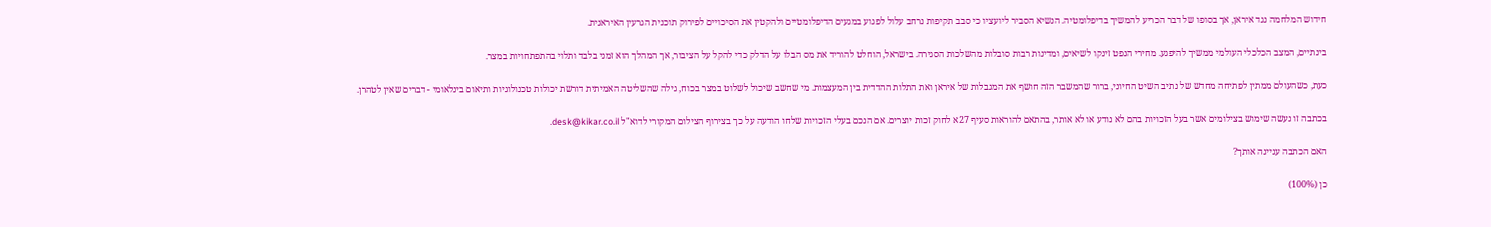חידוש המלחמה נגד איראן, אך בסופו של דבר הכריע להמשיך בדיפלומטיה. הנשיא הסביר ליועציו כי סבב תקיפות נרחב עלול לפגוע במגעים הדיפלומטיים ולהקטין את הסיכויים לפירוק תוכנית הגרעין האיראנית.

בינתיים, המצב הכלכלי העולמי ממשיך להיפגע. מחירי הנפט זינקו לשיאים, ומדינות רבות סובלות מהשלכות הסגירה. בישראל, הוחלט להוריד את מס הבלו על הדלק כדי להקל על הציבור, אך המהלך הוא זמני בלבד ותלוי בהתפתחויות במצר.

כעת, כשהעולם ממתין לפתיחה מחדש של נתיב השיט החיוני, ברור שהמשבר הזה חושף את המגבלות של איראן ואת התלות ההדדית בין המעצמות. מי שחשב שיכול לשלוט במצר בכוח, גילה שהשליטה האמיתית דורשת יכולות טכנולוגיות ותיאום בינלאומי - דברים שאין לטהרן.

בכתבה זו נעשה שימוש בצילומים אשר בעל הזכויות בהם לא נודע או לא אותר, בהתאם להוראות סעיף 27א לחוק זכות יוצרים. אם הנכם בעלי הזכויות שלחו הודעה על כך בצירוף הצילום המקורי לדוא"ל desk@kikar.co.il.

האם הכתבה עניינה אותך?

כן (100%)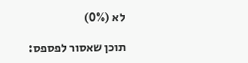לא (0%)

תוכן שאסור לפספס: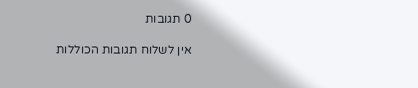0 תגובות

אין לשלוח תגובות הכוללות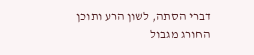דברי הסתה, לשון הרע ותוכן החורג מגבול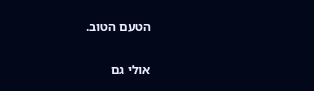הטעם הטוב.

אולי גם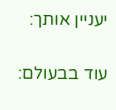יעניין אותך:

עוד בבעולם: